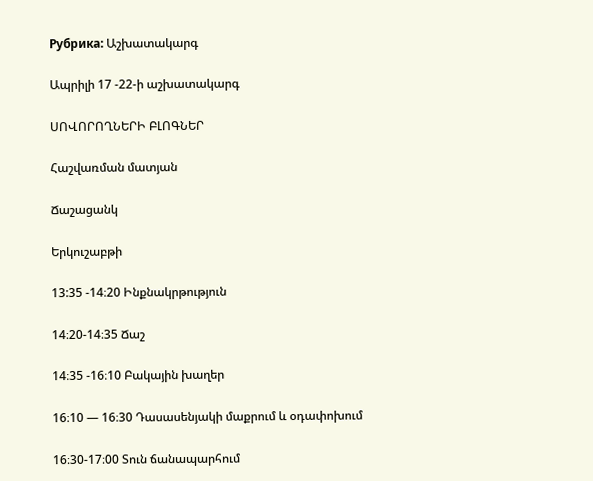Рубрика: Աշխատակարգ

Ապրիլի 17 -22-ի աշխատակարգ

ՍՈՎՈՐՈՂՆԵՐԻ ԲԼՈԳՆԵՐ

Հաշվառման մատյան

Ճաշացանկ

Երկուշաբթի

13:35 -14։20 Ինքնակրթություն

14։20-14։35 Ճաշ

14։35 -16։10 Բակային խաղեր

16։10 — 16։30 Դասասենյակի մաքրում և օդափոխում

16։30-17։00 Տուն ճանապարհում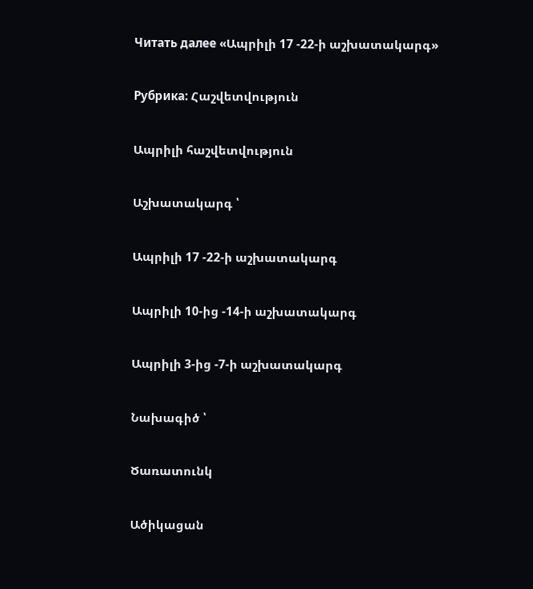Читать далее «Ապրիլի 17 -22-ի աշխատակարգ»

Рубрика: Հաշվետվություն

Ապրիլի հաշվետվություն

Աշխատակարգ ՝

Ապրիլի 17 -22-ի աշխատակարգ

Ապրիլի 10-ից -14-ի աշխատակարգ

Ապրիլի 3-ից -7-ի աշխատակարգ

Նախագիծ ՝

Ծառատունկ

Ածիկացան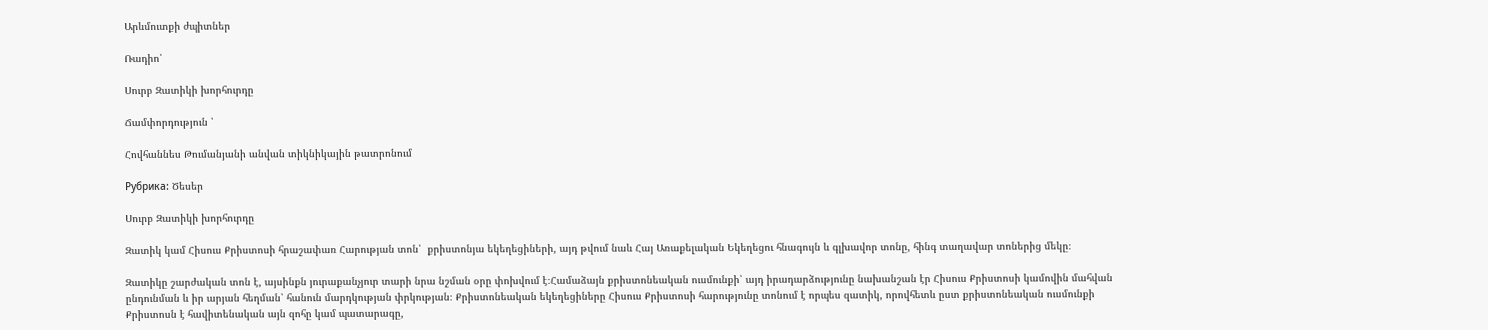Արևմուտքի ժպիտներ

Ռադիո՝

Սուրբ Զատիկի խորհուրդը

Ճամփորդություն ՝

Հովհաննես Թումանյանի անվան տիկնիկային թատրոնում

Рубрика: Ծեսեր

Սուրբ Զատիկի խորհուրդը

Զատիկ կամ Հիսուս Քրիստոսի հրաշափառ Հարության տոն՝  քրիստոնյա եկեղեցիների, այդ թվում նաև Հայ Առաքելական Եկեղեցու հնագույն և գլխավոր տոնը, հինգ տաղավար տոներից մեկը։

Զատիկը շարժական տոն է, այսինքն յուրաքանչյուր տարի նրա նշման օրը փոխվում է։Համաձայն քրիստոնեական ուսմունքի՝ այդ իրադարձությունը նախանշան էր Հիսուս Քրիստոսի կամովին մահվան ընդունման և իր արյան հեղման՝ հանուն մարդկության փրկության։ Քրիստոնեական եկեղեցիները Հիսուս Քրիստոսի հարությունը տոնում է որպես զատիկ, որովհետև ըստ քրիստոնեական ուսմունքի Քրիստոսն է հավիտենական այն զոհը կամ պատարագը,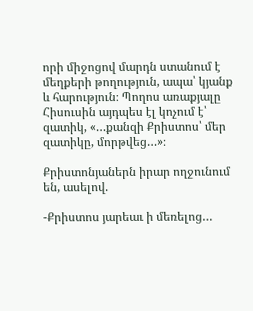որի միջոցով մարդն ստանում է մեղքերի թողություն, ապա՝ կյանք և հարություն։ Պողոս առաքյալը Հիսուսին այդպես էլ կոչում է՝ զատիկ, «…քանզի Քրիստոս՝ մեր զատիկը, մորթվեց…»։

Քրիստոնյաներն իրար ողջունում են, ասելով.

-Քրիստոս յարեաւ ի մեռելոց…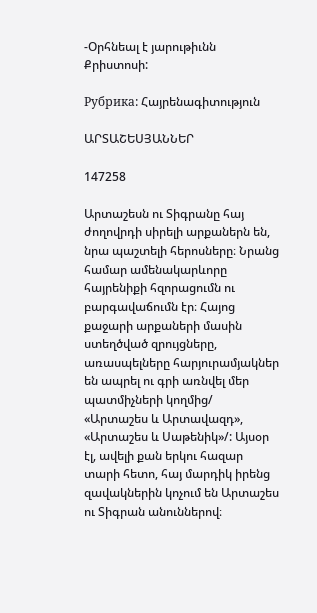-Օրհնեալ է յարութիւնն Քրիստոսի:

Рубрика: Հայրենագիտություն

ԱՐՏԱՇԵՍՅԱՆՆԵՐ

147258

Արտաշեսն ու Տիգրանը հայ ժողովրդի սիրելի արքաներն են, նրա պաշտելի հերոսները։ Նրանց համար ամենակարևորը հայրենիքի հզորացումն ու բարգավաճումն էր։ Հայոց քաջարի արքաների մասին ստեղծված զրույցները, առասպելները հարյուրամյակներ են ապրել ու գրի առնվել մեր պատմիչների կողմից/ «Արտաշես և Արտավազդ», «Արտաշես և Սաթենիկ»/: Այսօր էլ, ավելի քան երկու հազար տարի հետո, հայ մարդիկ իրենց զավակներին կոչում են Արտաշես ու Տիգրան անուններով։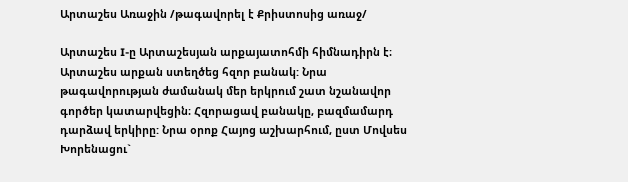Արտաշես Առաջին /թագավորել է Քրիստոսից առաջ/

Արտաշես I-ը Արտաշեսյան արքայատոհմի հիմնադիրն է։ Արտաշես արքան ստեղծեց հզոր բանակ: Նրա թագավորության ժամանակ մեր երկրում շատ նշանավոր գործեր կատարվեցին։ Հզորացավ բանակը, բազմամարդ դարձավ երկիրը: Նրա օրոք Հայոց աշխարհում, ըստ Մովսես Խորենացու`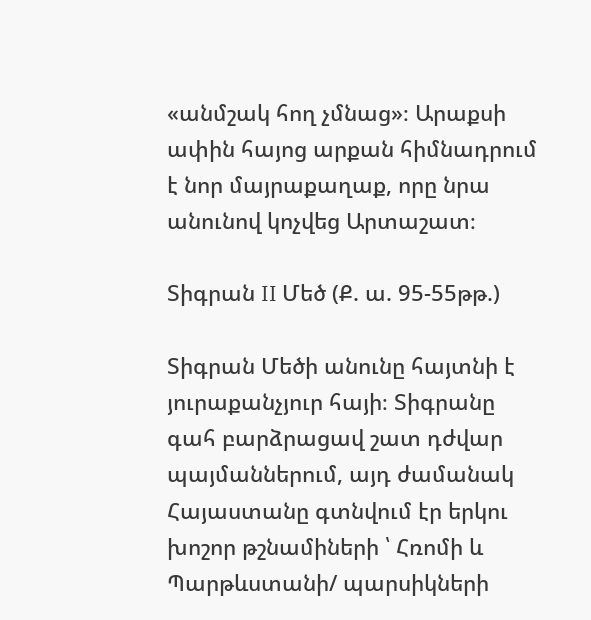«անմշակ հող չմնաց»։ Արաքսի ափին հայոց արքան հիմնադրում է նոր մայրաքաղաք, որը նրա անունով կոչվեց Արտաշատ։

Տիգրան II Մեծ (Ք. ա. 95-55թթ.)

Տիգրան Մեծի անունը հայտնի է յուրաքանչյուր հայի։ Տիգրանը գահ բարձրացավ շատ դժվար պայմաններում, այդ ժամանակ Հայաստանը գտնվում էր երկու խոշոր թշնամիների ՝ Հռոմի և Պարթևստանի/ պարսիկների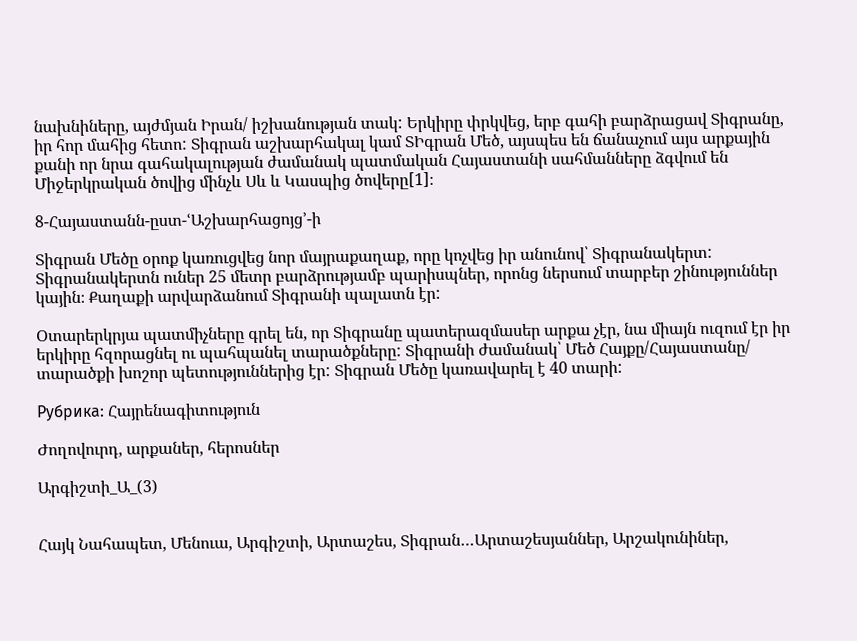նախնիները, այժմյան Իրան/ իշխանության տակ: Երկիրը փրկվեց, երբ գահի բարձրացավ Տիգրանը, իր հոր մահից հետո: Տիգրան աշխարհակալ կամ ՏԻգրան Մեծ, այսպես են ճանաչում այս արքային քանի որ նրա գահակալության ժամանակ պատմական Հայաստանի սահմանները ձգվում են Միջերկրական ծովից մինչև Սև և Կասպից ծովերը[1]։

8-Հայաստանն-ըստ-ՙԱշխարհացոյց՚-ի

Տիգրան Մեծը օրոք կառուցվեց նոր մայրաքաղաք, որը կոչվեց իր անունով՝ Տիգրանակերտ: Տիգրանակերտն ուներ 25 մետր բարձրությամբ պարիսպներ, որոնց ներսում տարբեր շինություններ կային։ Քաղաքի արվարձանում Տիգրանի պալատն էր:

Օտարերկրյա պատմիչները գրել են, որ Տիգրանը պատերազմասեր արքա չէր, նա միայն ուզում էր իր երկիրը հզորացնել ու պահպանել տարածքները: Տիգրանի ժամանակ՝ Մեծ Հայքը/Հայաստանը/ տարածքի խոշոր պետություններից էր: Տիգրան Մեծը կառավարել է 40 տարի:

Рубрика: Հայրենագիտություն

Ժողովուրդ, արքաներ, հերոսներ

Արգիշտի_Ա_(3)


Հայկ Նահապետ, Մենուա, Արգիշտի, Արտաշես, Տիգրան…Արտաշեսյաններ, Արշակունիներ,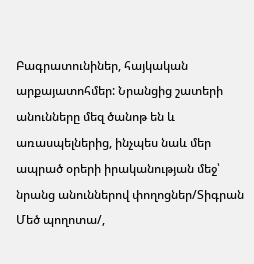Բագրատունիներ, հայկական արքայատոհմեր: Նրանցից շատերի անունները մեզ ծանոթ են և առասպելներից, ինչպես նաև մեր ապրած օրերի իրականության մեջ՝ նրանց անուններով փողոցներ/Տիգրան Մեծ պողոտա/,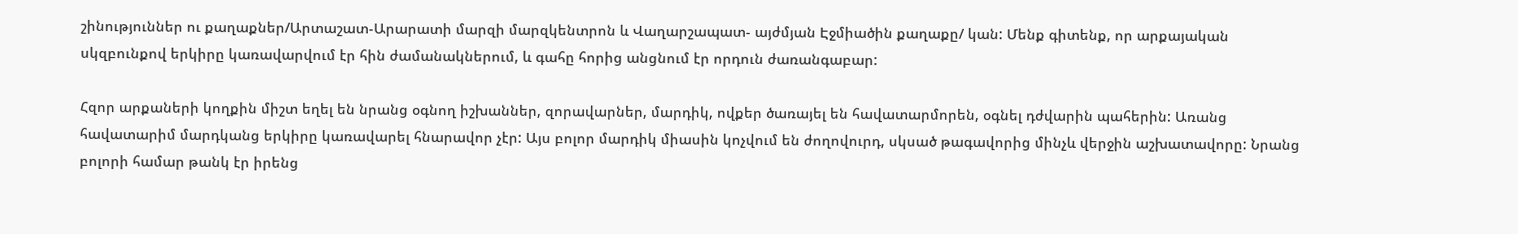շինություններ ու քաղաքներ/Արտաշատ-Արարատի մարզի մարզկենտրոն և Վաղարշապատ- այժմյան Էջմիածին քաղաքը/ կան: Մենք գիտենք, որ արքայական սկզբունքով երկիրը կառավարվում էր հին ժամանակներում, և գահը հորից անցնում էր որդուն ժառանգաբար:

Հզոր արքաների կողքին միշտ եղել են նրանց օգնող իշխաններ, զորավարներ, մարդիկ, ովքեր ծառայել են հավատարմորեն, օգնել դժվարին պահերին: Առանց հավատարիմ մարդկանց երկիրը կառավարել հնարավոր չէր: Այս բոլոր մարդիկ միասին կոչվում են ժողովուրդ, սկսած թագավորից մինչև վերջին աշխատավորը: Նրանց բոլորի համար թանկ էր իրենց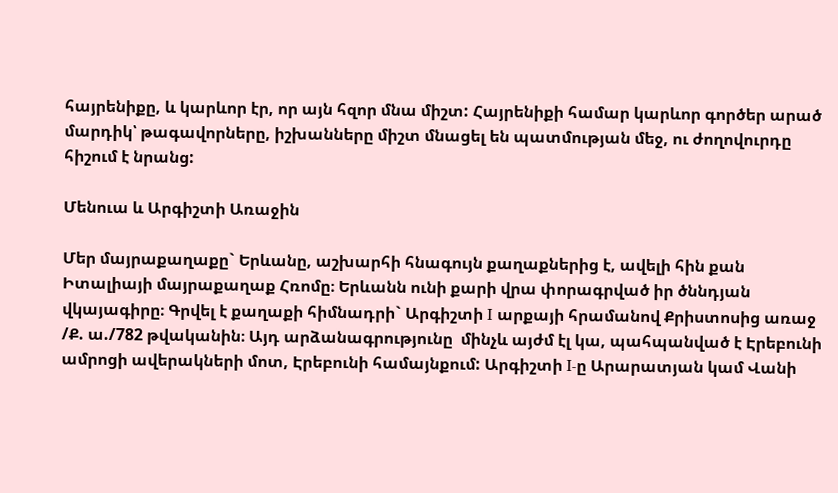հայրենիքը, և կարևոր էր, որ այն հզոր մնա միշտ: Հայրենիքի համար կարևոր գործեր արած մարդիկ՝ թագավորները, իշխանները միշտ մնացել են պատմության մեջ, ու ժողովուրդը հիշում է նրանց:

Մենուա և Արգիշտի Առաջին

Մեր մայրաքաղաքը` Երևանը, աշխարհի հնագույն քաղաքներից է, ավելի հին քան Իտալիայի մայրաքաղաք Հռոմը։ Երևանն ունի քարի վրա փորագրված իր ծննդյան վկայագիրը։ Գրվել է քաղաքի հիմնադրի` Արգիշտի I արքայի հրամանով Քրիստոսից առաջ /Ք. ա./782 թվականին։ Այդ արձանագրությունը  մինչև այժմ էլ կա, պահպանված է Էրեբունի ամրոցի ավերակների մոտ, Էրեբունի համայնքում: Արգիշտի I-ը Արարատյան կամ Վանի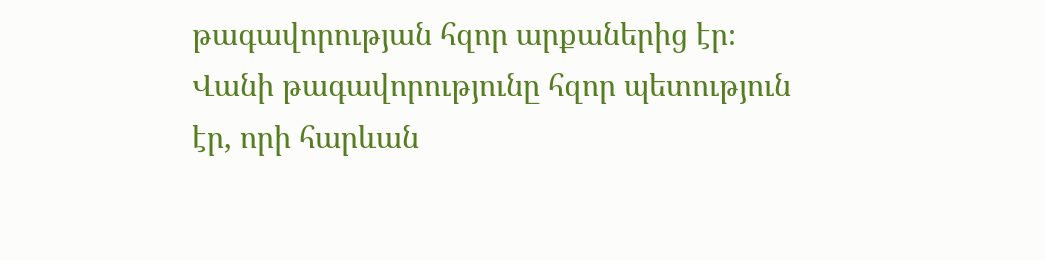թագավորության հզոր արքաներից էր։ Վանի թագավորությունը հզոր պետություն էր, որի հարևան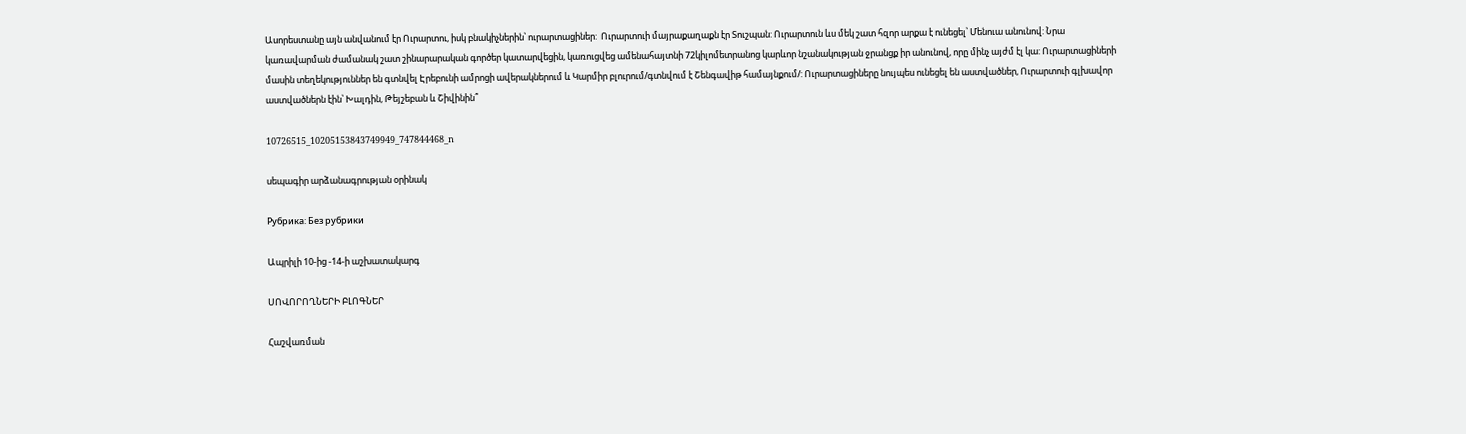Ասորեստանը այն անվանում էր Ուրարտու, իսկ բնակիչներին՝ ուրարտացիներ:  Ուրարտուի մայրաքաղաքն էր Տուշպան: Ուրարտուն ևս մեկ շատ հզոր արքա է ունեցել՝ Մենուա անունով: Նրա կառավարման ժամանակ շատ շինարարական գործեր կատարվեցին, կառուցվեց ամենահայտնի 72կիլոմետրանոց կարևոր նշանակության ջրանցք իր անունով, որը մինչ այժմ էլ կա: Ուրարտացիների մասին տեղեկություններ են գտնվել Էրեբունի ամրոցի ավերակներում և Կարմիր բլուրում/գտնվում է Շենգավիթ համայնքում/: Ուրարտացիները նույպես ունեցել են աստվածներ, Ուրարտուի գլխավոր աստվածներն էին՝ Խալդին, Թեյշեբան և Շիվինին՞

10726515_10205153843749949_747844468_n

սեպագիր արձանագրության օրինակ

Рубрика: Без рубрики

Ապրիլի 10-ից -14-ի աշխատակարգ

ՍՈՎՈՐՈՂՆԵՐԻ ԲԼՈԳՆԵՐ

Հաշվառման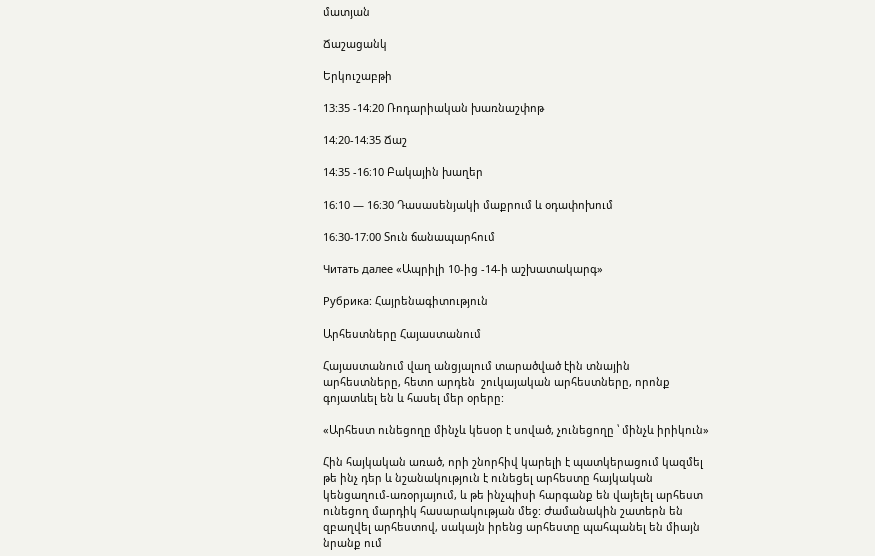մատյան

Ճաշացանկ

Երկուշաբթի

13:35 -14։20 Ռոդարիական խառնաշփոթ

14։20-14։35 Ճաշ

14։35 -16։10 Բակային խաղեր

16։10 — 16։30 Դասասենյակի մաքրում և օդափոխում

16։30-17։00 Տուն ճանապարհում

Читать далее «Ապրիլի 10-ից -14-ի աշխատակարգ»

Рубрика: Հայրենագիտություն

Արհեստները Հայաստանում

Հայաստանում վաղ անցյալում տարածված էին տնային արհեստները, հետո արդեն  շուկայական արհեստները, որոնք գոյատևել են և հասել մեր օրերը:

«Արհեստ ունեցողը մինչև կեսօր է սոված, չունեցողը ՝ մինչև իրիկուն»

Հին հայկական առած, որի շնորհիվ կարելի է պատկերացում կազմել թե ինչ դեր և նշանակություն է ունեցել արհեստը հայկական կենցաղում-առօրյայում, և թե ինչպիսի հարգանք են վայելել արհեստ ունեցող մարդիկ հասարակության մեջ: Ժամանակին շատերն են զբաղվել արհեստով, սակայն իրենց արհեստը պահպանել են միայն նրանք ում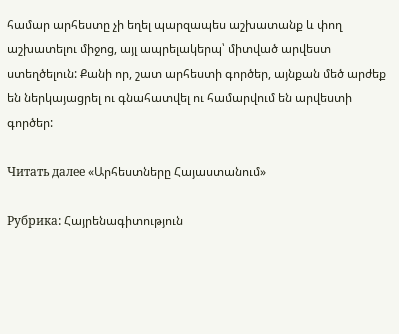համար արհեստը չի եղել պարզապես աշխատանք և փող աշխատելու միջոց, այլ ապրելակերպ՝ միտված արվեստ ստեղծելուն: Քանի որ, շատ արհեստի գործեր, այնքան մեծ արժեք են ներկայացրել ու գնահատվել ու համարվում են արվեստի գործեր:

Читать далее «Արհեստները Հայաստանում»

Рубрика: Հայրենագիտություն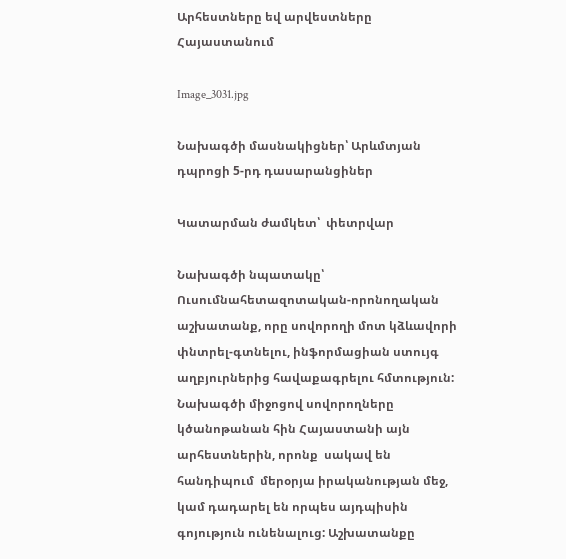Արհեստները եվ արվեստները Հայաստանում

Image_3031.jpg

Նախագծի մասնակիցներ՝ Արևմտյան դպրոցի 5-րդ դասարանցիներ

Կատարման ժամկետ՝  փետրվար

Նախագծի նպատակը՝ Ուսումնահետազոտական-որոնողական աշխատանք, որը սովորողի մոտ կձևավորի փնտրել-գտնելու, ինֆորմացիան ստույգ աղբյուրներից հավաքագրելու հմտություն: Նախագծի միջոցով սովորողները կծանոթանան հին Հայաստանի այն արհեստներին, որոնք  սակավ են հանդիպում  մերօրյա իրականության մեջ, կամ դադարել են որպես այդպիսին գոյություն ունենալուց: Աշխատանքը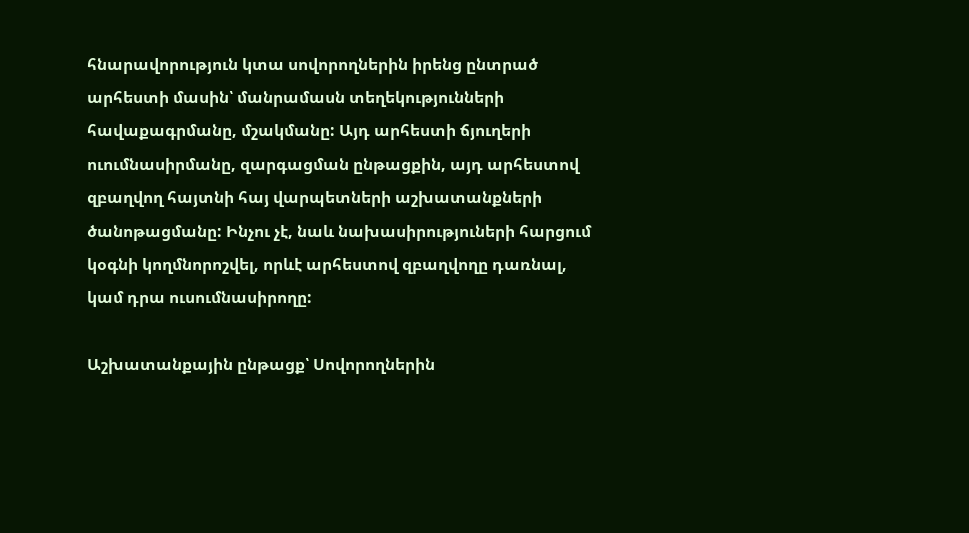հնարավորություն կտա սովորողներին իրենց ընտրած արհեստի մասին՝ մանրամասն տեղեկությունների հավաքագրմանը, մշակմանը: Այդ արհեստի ճյուղերի ուումնասիրմանը, զարգացման ընթացքին, այդ արհեստով զբաղվող հայտնի հայ վարպետների աշխատանքների ծանոթացմանը: Ինչու չէ, նաև նախասիրություների հարցում կօգնի կողմնորոշվել, որևէ արհեստով զբաղվողը դառնալ, կամ դրա ուսումնասիրողը:

Աշխատանքային ընթացք՝ Սովորողներին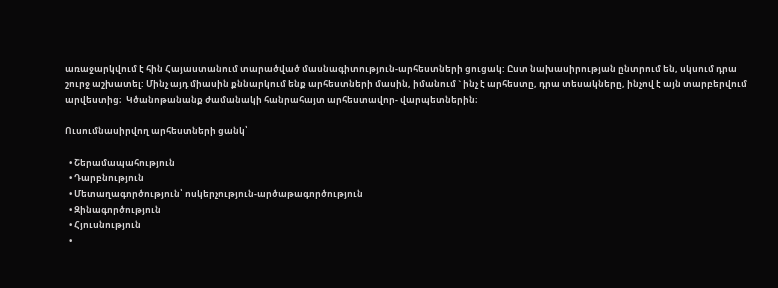առաջարկվում է հին Հայաստանում տարածված մասնագիտություն-արհեստների ցուցակ: Ըստ նախասիրության ընտրում են, սկսում դրա շուրջ աշխատել: Մինչ այդ միասին քննարկում ենք արհեստների մասին, իմանում ` ինչ է արհեստը, դրա տեսակները, ինչով է այն տարբերվում արվեստից։  Կծանոթանանք ժամանակի հանրահայտ արհեստավոր- վարպետներին։

Ուսումնասիրվող արհեստների ցանկ՝

  • Շերամապահություն
  • Դարբնություն
  • Մետաղագործություն՝ ոսկերչություն-արծաթագործություն
  • Զինագործություն
  • Հյուսնություն
  •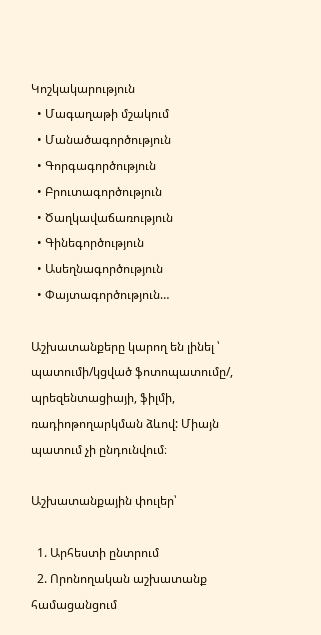Կոշկակարություն
  • Մագաղաթի մշակում
  • Մանածագործություն
  • Գորգագործություն
  • Բրուտագործություն
  • Ծաղկավաճառություն
  • Գինեգործություն
  • Ասեղնագործություն
  • Փայտագործություն…

Աշխատանքերը կարող են լինել ՝ պատումի/կցված ֆոտոպատումը/, պրեզենտացիայի, ֆիլմի, ռադիոթողարկման ձևով: Միայն պատում չի ընդունվում։

Աշխատանքային փուլեր՝

  1. Արհեստի ընտրում
  2. Որոնողական աշխատանք համացանցում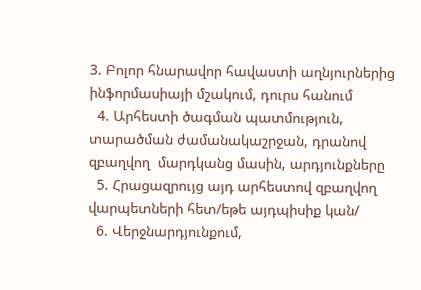3. Բոլոր հնարավոր հավաստի աղնյուրներից ինֆորմասիայի մշակում, դուրս հանում
  4. Արհեստի ծագման պատմություն, տարածման ժամանակաշրջան, դրանով զբաղվող  մարդկանց մասին, արդյունքները
  5. Հրացազրույց այդ արհեստով զբաղվող վարպետների հետ/եթե այդպիսիք կան/
  6. Վերջնարդյունքում,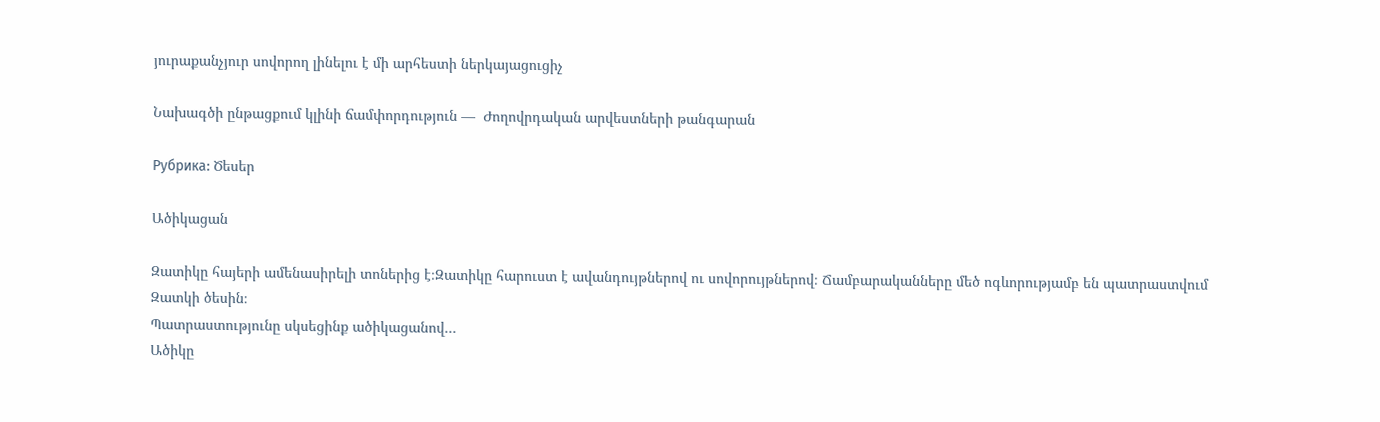յուրաքանչյուր սովորող լինելու է մի արհեստի ներկայացուցիչ

Նախագծի ընթացքում կլինի ճամփորդություն —  Ժողովրդական արվեստների թանգարան

Рубрика: Ծեսեր

Ածիկացան

Զատիկը հայերի ամենասիրելի տոներից է։Զատիկը հարուստ է ավանդույթներով ու սովորույթներով։ Ճամբարականները մեծ ոգևորությամբ են պատրաստվում Զատկի ծեսին։
Պատրաստությունը սկսեցինք ածիկացանով․․․
Ածիկը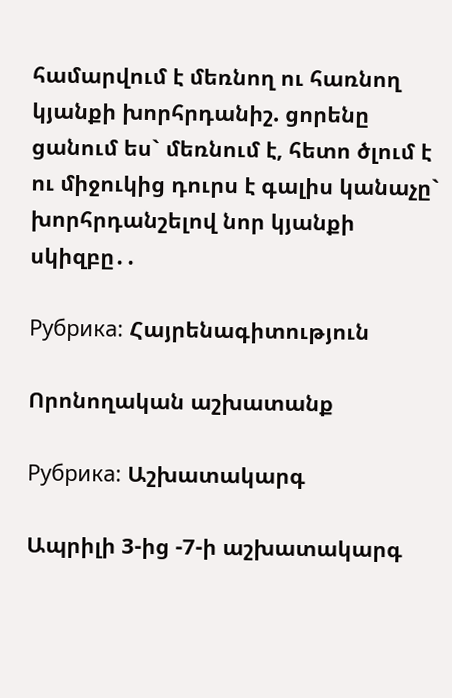համարվում է մեռնող ու հառնող կյանքի խորհրդանիշ. ցորենը ցանում ես` մեռնում է, հետո ծլում է ու միջուկից դուրս է գալիս կանաչը` խորհրդանշելով նոր կյանքի սկիզբը․․

Рубрика: Հայրենագիտություն

Որոնողական աշխատանք

Рубрика: Աշխատակարգ

Ապրիլի 3-ից -7-ի աշխատակարգ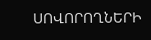ՍՈՎՈՐՈՂՆԵՐԻ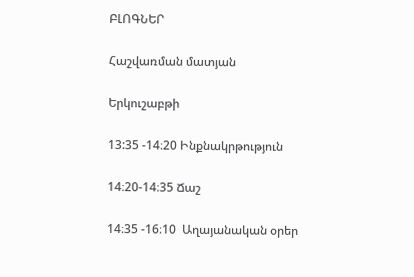ԲԼՈԳՆԵՐ

Հաշվառման մատյան

Երկուշաբթի

13:35 -14։20 Ինքնակրթություն

14։20-14։35 Ճաշ

14։35 -16։10  Աղայանական օրեր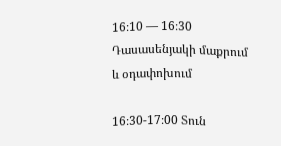16։10 — 16։30 Դասասենյակի մաքրում և օդափոխում

16։30-17։00 Տուն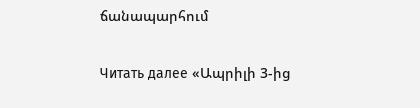ճանապարհում

Читать далее «Ապրիլի 3-ից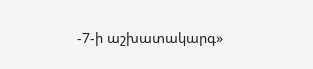-7-ի աշխատակարգ»